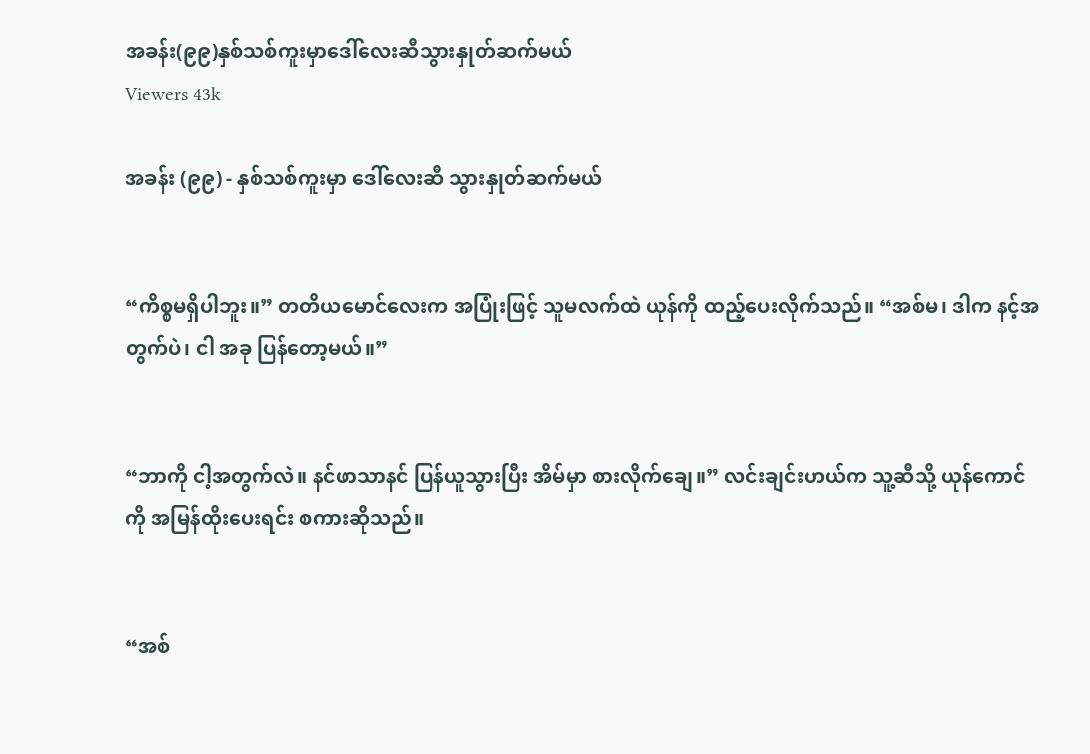အခန်း(၉၉)နှစ်သစ်ကူးမှာဒေါ်လေးဆီသွားနှုတ်ဆက်မယ်
Viewers 43k

အခန်း (၉၉) - နှစ်သစ်ကူးမှာ ဒေါ်လေးဆီ သွားနှုတ်ဆက်မယ်


“ကိစ္စမရှိပါဘူး။” တတိယမောင်လေးက အပြုံးဖြင့် သူမလက်ထဲ ယုန်ကို ထည့်ပေးလိုက်သည်။ “အစ်မ၊ ဒါက နင့်အတွက်ပဲ၊ ငါ အခု ပြန်တော့မယ်။”


“ဘာကို ငါ့အတွက်လဲ။ နင်ဖာသာနင် ပြန်ယူသွားပြီး အိမ်မှာ စားလိုက်ချေ။” လင်းချင်းဟယ်က သူ့ဆီသို့ ယုန်ကောင်ကို အမြန်ထိုးပေးရင်း စကားဆိုသည်။


“အစ်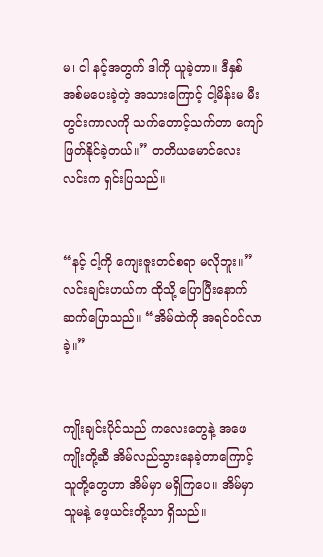မ၊ ငါ နင့်အတွက် ဒါကို ယူခဲ့တာ။ ဒီနှစ် အစ်မပေးခဲ့တဲ့ အသား‌ကြောင့် ငါ့မိန်းမ မီးတွင်းကာလကို သက်တောင့်သက်တာ ကျော်ဖြတ်နိုင်ခဲ့တယ်။” တတိယမောင်လေးလင်းက ရှင်းပြသည်။


“နင့် ငါ့ကို ကျေးဇူးတင်စရာ မလိုဘူး။” လင်းချင်းဟယ်က ထိုသို့ ပြောပြီးနောက် ဆက်ပြောသည်။ “အိမ်ထဲကို အရင်ဝင်လာခဲ့။”


ကျိုးချင်းပိုင်သည် ကလေးတွေနဲ့ အဖေကျိုးတို့ဆီ အိမ်လည်သွားနေခဲ့တာကြောင့် သူတို့တွေဟာ အိမ်မှာ မရှိကြပေ။ အိမ်မှာ သူမနဲ့ ဖေ့ယင်းတို့သာ ရှိသည်။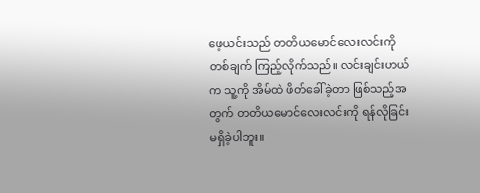ဖေ့ယင်းသည် တတိယမောင်လေးလင်းကို တစ်ချက် ကြည့်လိုက်သည်။ လင်းချင်းဟယ်က သူ့ကို အိမ်ထဲ ဖိတ်ခေါ်ခဲ့တာ ဖြစ်သည့်အတွက် တတိယမောင်လေးလင်းကို ရန်လိုခြင်း မရှိခဲ့ပါဘူး။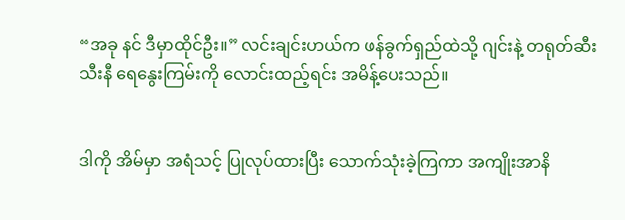“အခု နင် ဒီမှာထိုင်ဦး။” လင်းချင်းဟယ်က ဖန်ခွက်ရှည်ထဲသို့ ဂျင်းနဲ့ တရုတ်ဆီးသီးနီ ရေနွေးကြမ်းကို လောင်းထည့်ရင်း အမိန့်ပေးသည်။


ဒါကို အိမ်မှာ အရံသင့် ပြုလုပ်ထားပြီး သောက်သုံးခဲ့ကြကာ အကျိုးအာနိ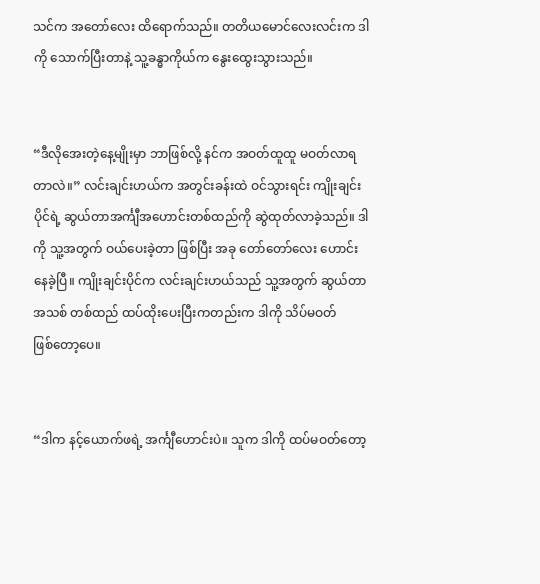သင်က အတော်လေး ထိရောက်သည်။ တတိယမောင်လေးလင်းက ဒါကို သောက်ပြီးတာနဲ့ သူ့ခန္ဓာကိုယ်က နွေးထွေးသွားသည်။


“ဒီလိုအေးတဲ့နေ့မျိုးမှာ ဘာဖြစ်လို့ နင်က အဝတ်ထူထူ မဝတ်လာရတာလဲ။” လင်းချင်းဟယ်က အတွင်းခန်းထဲ ဝင်သွားရင်း ကျိုးချင်းပိုင်ရဲ့ ဆွယ်တာအင်္ကျီအဟောင်းတစ်ထည်ကို ဆွဲထုတ်လာခဲ့သည်။ ဒါကို သူ့အတွက် ဝယ်ပေးခဲ့တာ ဖြစ်ပြီး အခု ‌တော်တော်လေး ဟောင်းနေခဲ့ပြီ။ ကျိုးချင်းပိုင်က လင်းချင်းဟယ်သည် သူ့အတွက် ဆွယ်တာအသစ် တစ်ထည် ထပ်ထိုးပေးပြီးကတည်းက ဒါကို သိပ်မဝတ်ဖြစ်‌တော့ပေ။


“ဒါက နင့်ယောက်ဖရဲ့ အင်္ကျီဟောင်းပဲ။ သူက ဒါကို ထပ်မဝတ်တော့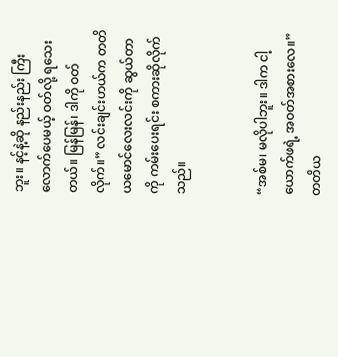ဘူး။ နင့်နဲ့ဆို နည်းနည်း ကြီးလောက်ပေမယ့် ဝတ်လို့ ရသေးတယ်။ မြန်မြန်၊ ဒါကို ဝတ်လိုက်။” လင်းချင်းဟယ်က တတိယမောင်လေးလင်းကို ဆွယ်တာကို ကမ်းပေးရင်း စကားဆိုလိုက်သည်။


“အစ်မ၊ မလိုပါဘူး။ ဒါက ငါ့ယောက်ဖရဲ့ အဝတ်အစားလေ။” တတိယ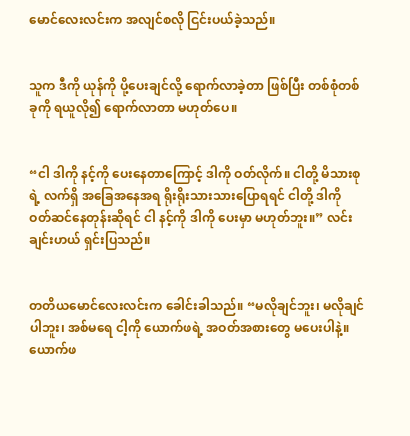မောင်လေးလင်းက အလျင်စလို ငြင်းပယ်ခဲ့သည်။


သူက ဒီကို ယုန်ကို ပို့ပေးချင်လို့ ရောက်လာခဲ့တာ ဖြစ်ပြီး တစ်စုံတစ်ခုကို ရယူလို၍ ရောက်လာတာ မဟုတ်ပေ။


“ငါ ဒါကို နင့်ကို ပေးနေတာကြောင့် ဒါကို ဝတ်လိုက်။ ငါတို့ မိသားစုရဲ့ လက်ရှိ အခြေအနေအရ ရိုးရိုးသားသားပြောရရင် ငါတို့ ဒါကို ဝတ်ဆင်နေတုန်းဆိုရင် ငါ နင့်ကို ဒါကို ပေးမှာ မဟုတ်ဘူး။” လင်းချင်းဟယ် ရှင်းပြသည်။


တတိယမောင်လေးလင်းက ခေါင်းခါသည်။ “မလိုချင်ဘူး၊ မလိုချင်ပါဘူး၊ အစ်မရေ ငါ့ကို ယောက်ဖရဲ့ အဝတ်အစားတွေ မပေးပါနဲ့။ ယောက်ဖ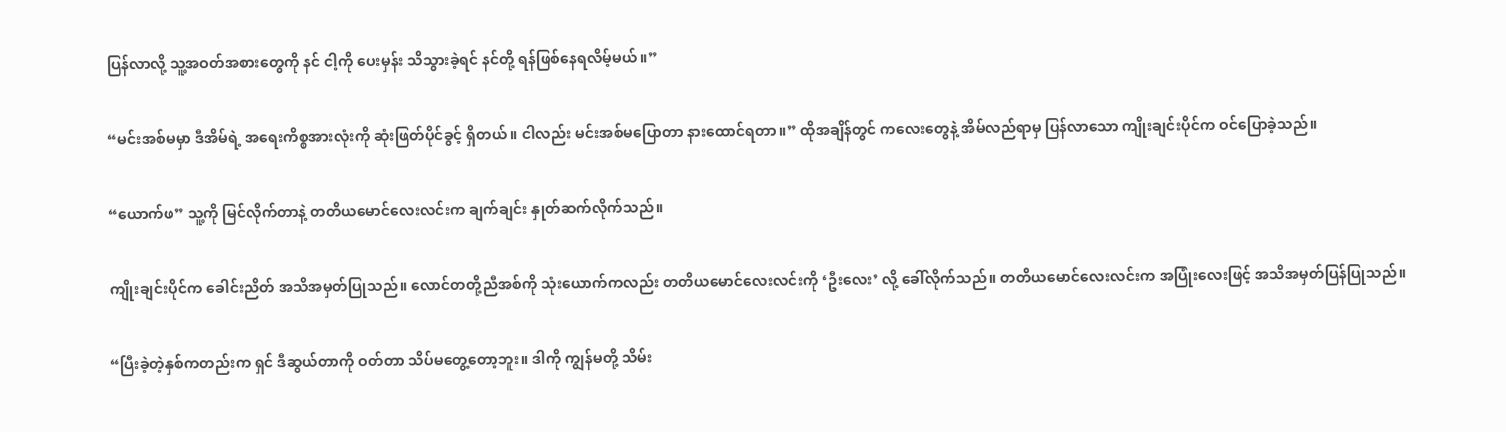ပြန်လာလို့ သူ့အဝတ်အစားတွေကို နင် ငါ့ကို ပေးမှန်း သိသွားခဲ့ရင် နင်တို့ ရန်ဖြစ်နေရလိမ့်မယ်။”


“မင်းအစ်မမှာ ဒီအိမ်ရဲ့ အရေးကိစ္စအားလုံးကို ဆုံးဖြတ်ပိုင်ခွင့် ရှိတယ်။ ငါလည်း မင်းအစ်မပြောတာ နားထောင်ရတာ။” ထိုအချိန်တွင် ကလေးတွေနဲ့ အိမ်လည်ရာမှ ပြန်လာသော ကျိုးချင်းပိုင်က ဝင်ပြောခဲ့သည်။


“ယောက်ဖ” သူ့ကို မြင်လိုက်တာနဲ့ တတိယမောင်လေးလင်းက ချက်ချင်း နှုတ်ဆက်လိုက်သည်။


ကျိုးချင်းပိုင်က ခေါင်းညိတ် အသိအမှတ်ပြုသည်။ လောင်တတို့ညီအစ်ကို သုံးယောက်ကလည်း တတိယမောင်လေးလင်းကို ‘ဦးလေး’ လို့ ခေါ်လိုက်သည်။ တတိယမောင်လေးလင်းက အပြုံးလေးဖြင့် အသိအမှတ်ပြန်ပြုသည်။


“ပြီးခဲ့တဲ့နှစ်ကတည်းက ရှင် ဒီဆွယ်တာကို ဝတ်တာ သိပ်မတွေ့တော့ဘူး။ ဒါကို ကျွန်မတို့ သိမ်း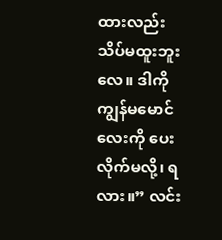ထားလည်း သိပ်မထူးဘူးလေ။ ဒါကို ကျွန်မမောင်လေးကို ပေးလိုက်မလို့၊ ရလား။” လင်း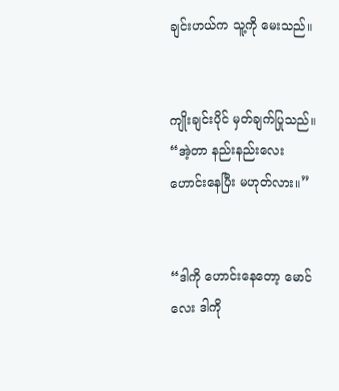ချင်းဟယ်က သူ့ကို မေးသည်။


ကျိုးချင်းပိုင် မှတ်ချက်ပြုသည်။ “အဲ့တာ နည်းနည်းလေး ဟောင်းနေပြီး မဟုတ်လား။”


“ဒါကို ဟောင်းနေတော့ မောင်လေး ဒါကို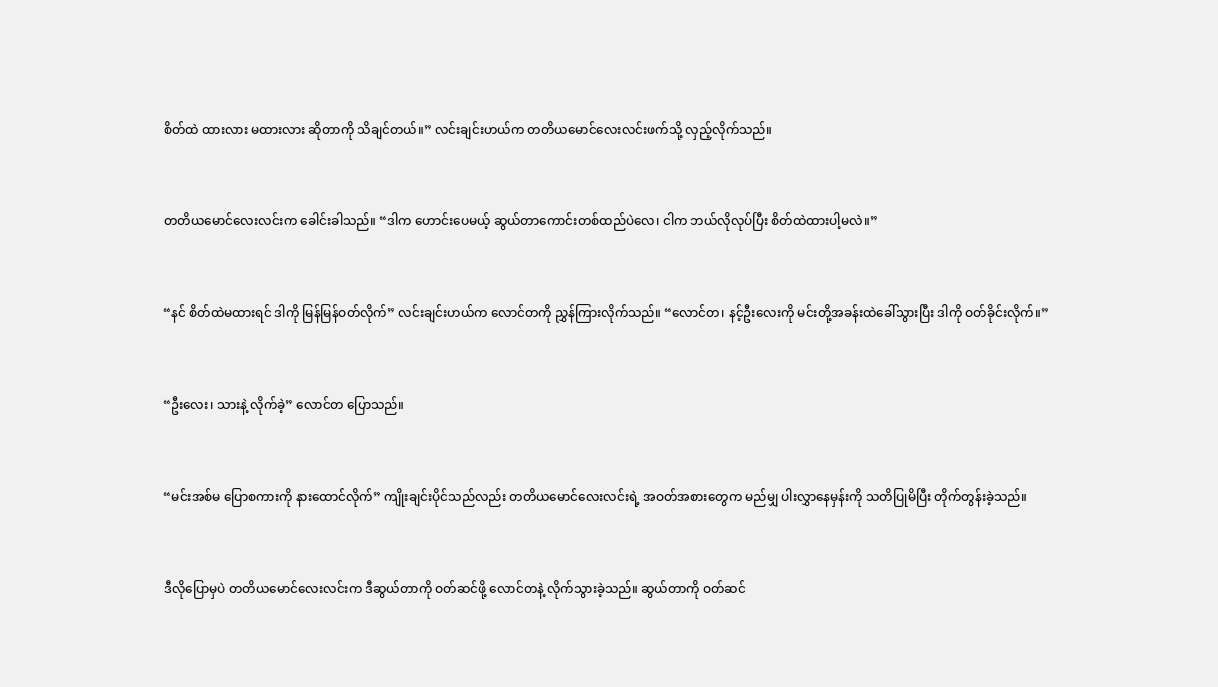စိတ်ထဲ ထားလား မထားလား ဆိုတာကို သိချင်တယ်။” လင်းချင်းဟယ်က တတိယမောင်လေးလင်းဖက်သို့ လှည့်လိုက်သည်။


တတိယမောင်လေးလင်းက ခေါင်းခါသည်။ “ဒါက ဟောင်းပေမယ့် ဆွယ်တာကောင်းတစ်ထည်ပဲလေ၊ ငါက ဘယ်လိုလုပ်ပြီး စိတ်ထဲထားပါ့မလဲ။”


“နင် စိတ်ထဲမထားရင် ဒါကို မြန်မြန်ဝတ်လိုက်” လင်းချင်းဟယ်က လောင်တကို ညွှန်ကြားလိုက်သည်။ “လောင်တ၊ နင့်ဦးလေးကို မင်းတို့အခန်းထဲခေါ်သွားပြီး ဒါကို ဝတ်ခိုင်းလိုက်။”


“ဦးလေး၊ သားနဲ့ လိုက်ခဲ့” လောင်တ ပြောသည်။


“မင်းအစ်မ ပြောစကားကို နားထောင်လိုက်” ကျိုးချင်းပိုင်သည်လည်း တတိယမောင်လေးလင်းရဲ့ အဝတ်အစားတွေက မည်မျှ ပါးလွှာနေမှန်းကို သတိပြုမိပြီး တိုက်တွန်းခဲ့သည်။


ဒီလိုပြောမှပဲ တတိယမောင်လေးလင်းက ဒီဆွယ်တာကို ဝတ်ဆင်ဖို့ လောင်တနဲ့ လိုက်သွားခဲ့သည်။ ဆွယ်တာကို ဝတ်ဆင်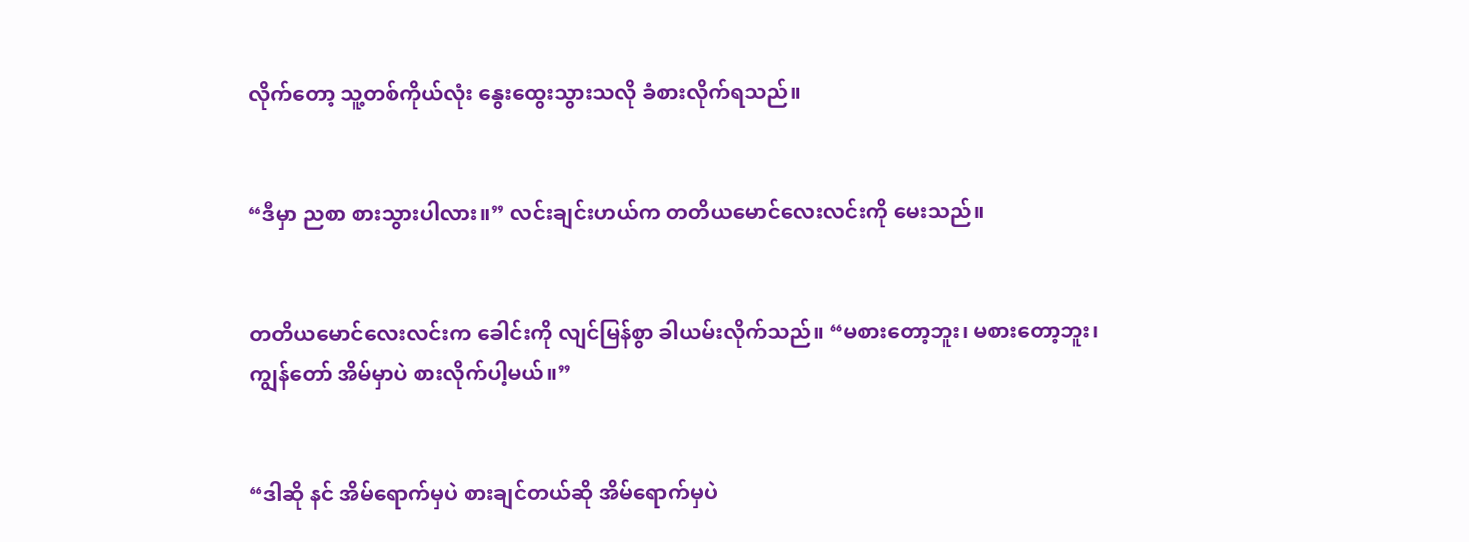လိုက်တော့ သူ့တစ်ကိုယ်လုံး နွေးထွေးသွားသလို ခံစားလိုက်ရသည်။


“ဒီမှာ ညစာ စားသွားပါလား။” လင်းချင်းဟယ်က တတိယမောင်လေးလင်းကို မေးသည်။


တတိယမောင်လေးလင်းက ခေါင်းကို လျင်မြန်စွာ ခါယမ်းလိုက်သည်။ “မစားတော့ဘူး၊ မစားတော့ဘူး၊ ကျွန်တော် အိမ်မှာပဲ စားလိုက်ပါ့မယ်။”


“ဒါဆို နင် အိမ်ရောက်မှပဲ စားချင်တယ်ဆို အိမ်ရောက်မှပဲ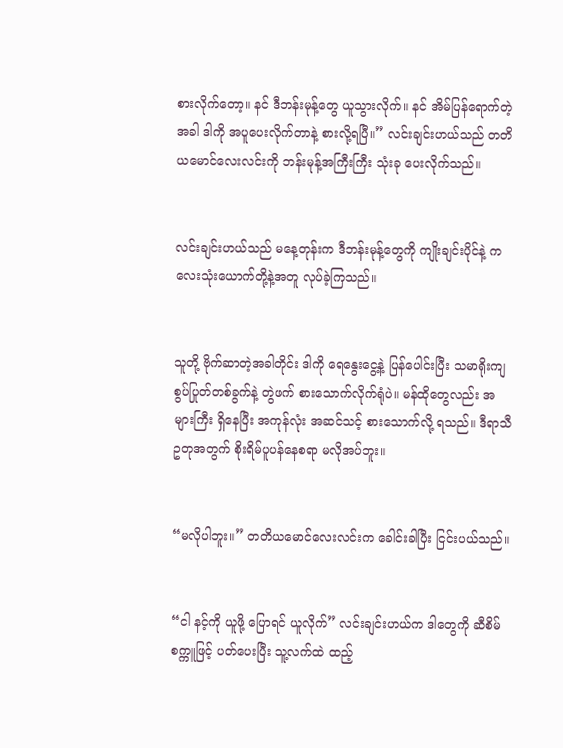စားလိုက်တော့။ နင် ဒီဘန်းမုန့်တွေ ယူသွားလိုက်။ နင် အိမ်ပြန်ရောက်တဲ့အခါ ဒါကို အပူပေးလိုက်တာနဲ့ စားလို့ရပြီ။” လင်းချင်းဟယ်သည် တတိယမောင်လေးလင်းကို ဘန်းမုန့်အကြီးကြီး သုံးခု ပေးလိုက်သည်။


လင်းချင်းဟယ်သည် မနေ့တုန်းက ဒီဘန်းမုန့်တွေကို ကျိုးချင်းပိုင်နဲ့ ကလေးသုံးယောက်တို့နဲ့အတူ လုပ်ခဲ့ကြသည်။


သူတို့ ဗိုက်ဆာတဲ့အခါတိုင်း ဒါကို ရေနွေးငွေ့နဲ့ ပြန်ပေါင်းပြီး သမာရိုးကျ စွပ်ပြုတ်တစ်ခွက်နဲ့ တွဲဖက် စားသောက်လိုက်ရုံပဲ။ မန်ထိုတွေလည်း အများကြီး ရှိနေပြီး အကုန်လုံး အဆင်သင့် စားသောက်လို့ ရသည်။ ဒီရာသီဥတုအတွက် စိုးရိမ်ပူပန်နေစရာ မလိုအပ်ဘူး။


“မလိုပါဘူး။” တတိယမောင်လေးလင်းက ခေါင်းခါပြီး ငြင်းပယ်သည်။


“ငါ နင့်ကို ယူဖို့ ပြောရင် ယူလိုက်” လင်းချင်းဟယ်က ဒါတွေကို ဆီစိမ်စက္ကူဖြင့် ပတ်ပေးပြီး သူ့လက်ထဲ ထည့်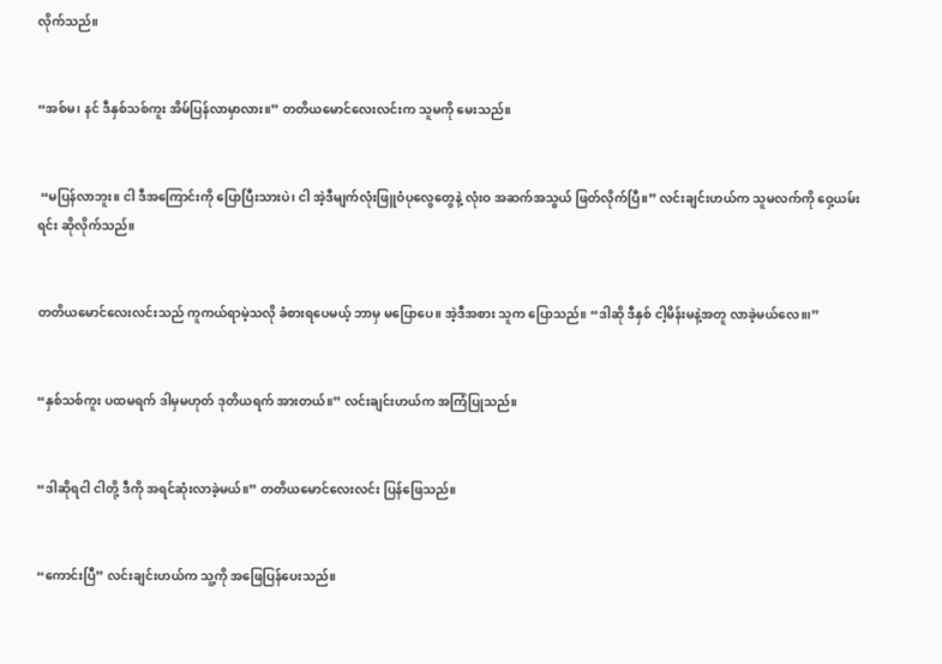လိုက်သည်။


“အစ်မ၊ နင် ဒီနှစ်သစ်ကူး အိမ်ပြန်လာမှာလား။” တတိယမောင်လေးလင်းက သူမကို မေးသည်။


 “မပြန်လာဘူး။ ငါ ဒီအကြောင်းကို ပြောပြီးသားပဲ၊ ငါ အဲ့ဒီမျက်လုံးဖြူဝံပုလွေတွေနဲ့ လုံးဝ အဆက်အသွယ် ဖြတ်လိုက်ပြီ။” လင်းချင်းဟယ်က သူမလက်ကို ဝှေ့ယမ်းရင်း ဆိုလိုက်သည်။


တတိယမောင်လေးလင်းသည် ကူကယ်ရာမဲ့သလို ခံစားရပေမယ့် ဘာမှ မပြောပေ။ အဲ့ဒီအစား သူက ပြောသည်။ “ဒါဆို ဒီနှစ် ငါ့မိန်းမနဲ့အတူ လာခဲ့မယ်လေ။၊”


“နှစ်သစ်ကူး ပထမရက် ဒါမှမဟုတ် ဒုတိယရက် အားတယ်။” လင်းချင်းဟယ်က အကြံပြုသည်။


“ဒါဆိုရငါ ငါတို့ ဒီကို အရင်ဆုံးလာခဲ့မယ်။” တတိယမောင်လေးလင်း ပြန်ဖြေသည်။


“ကောင်းပြီ” လင်းချင်းဟယ်က သူ့ကို အဖြေပြန်ပေးသည်။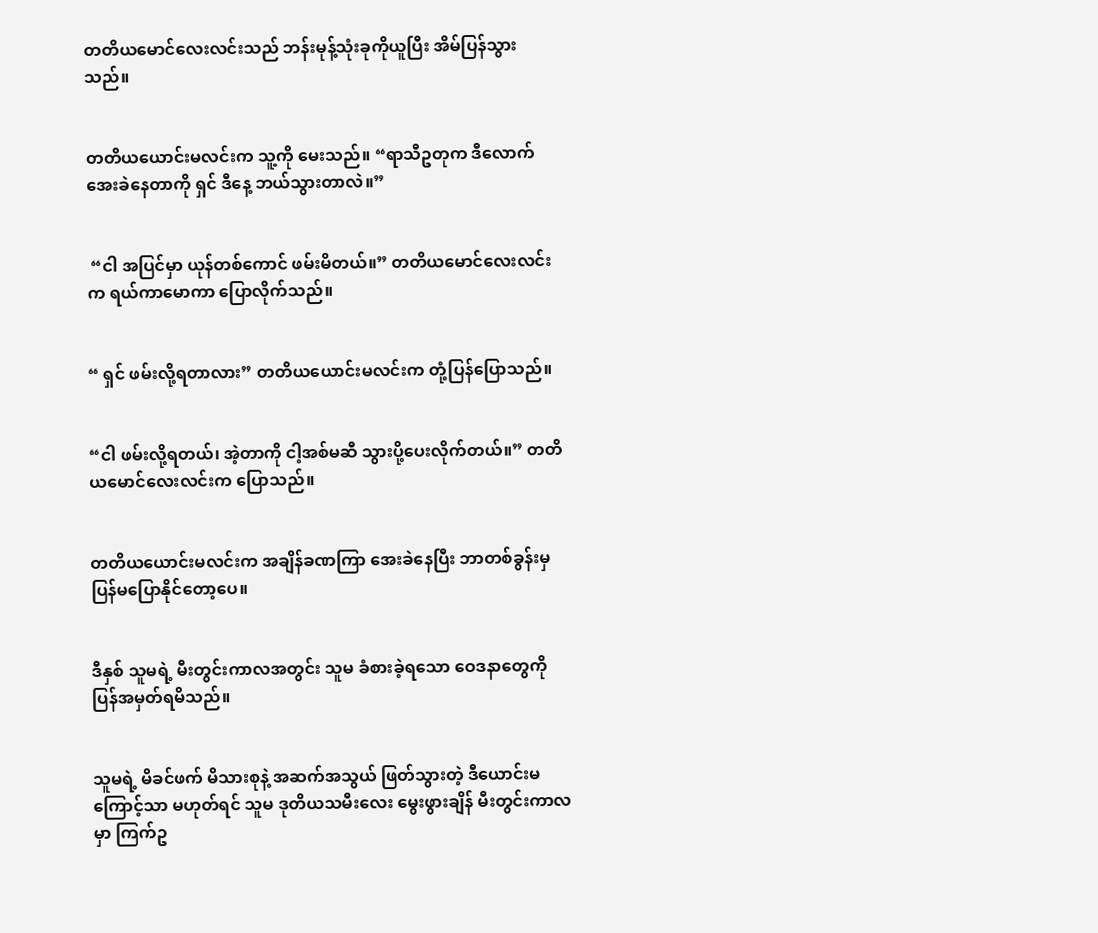တတိယမောင်လေးလင်းသည် ဘန်းမုန့်သုံးခုကိုယူပြီး အိမ်ပြန်သွားသည်။


တတိယယောင်းမလင်းက သူ့ကို မေးသည်။ “ရာသီဥတုက ဒီလောက် အေးခဲနေတာကို ရှင် ဒီနေ့ ဘယ်သွားတာလဲ။”


 “ငါ အပြင်မှာ ယုန်တစ်ကောင် ဖမ်းမိတယ်။” တတိယမောင်လေးလင်းက ရယ်ကာမောကာ ပြောလိုက်သည်။


“ ရှင် ဖမ်းလို့ရတာလား” တတိယယောင်းမလင်းက တုံ့ပြန်ပြောသည်။


“ငါ ဖမ်းလို့ရတယ်၊ အဲ့တာကို ငါ့အစ်မဆီ သွားပို့ပေးလိုက်တယ်။” တတိယမောင်လေးလင်းက ပြောသည်။


တတိယယောင်းမလင်းက အချိန်ခဏကြာ အေးခဲနေပြီး ဘာတစ်ခွန်းမှ ပြန်မပြောနိုင်တော့ပေ။


ဒီနှစ် သူမရဲ့ မီးတွင်းကာလအတွင်း သူမ ခံစားခဲ့ရသော ဝေဒနာတွေကို ပြန်အမှတ်ရမိသည်။


သူမရဲ့ မိခင်ဖက် မိသားစုနဲ့ အဆက်အသွယ် ဖြတ်သွားတဲ့ ဒီယောင်းမကြောင့်သာ မဟုတ်ရင် သူမ ဒုတိယသမီးလေး မွေးဖွားချိန် မီးတွင်းကာလမှာ ကြက်ဥ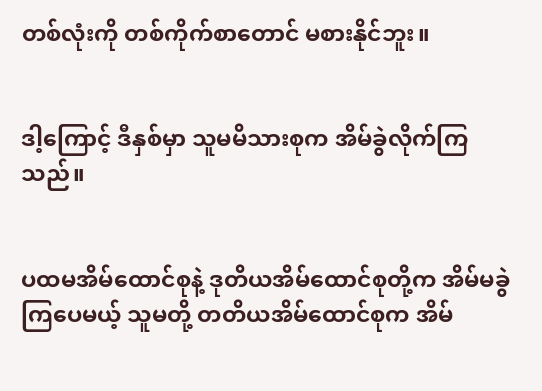တစ်လုံးကို တစ်ကိုက်စာတောင် မစားနိုင်ဘူး။


ဒါ့ကြောင့် ဒီနှစ်မှာ သူမမိသားစုက အိမ်ခွဲလိုက်ကြသည်။


ပထမအိမ်ထောင်စုနဲ့ ဒုတိယအိမ်ထောင်စုတို့က အိမ်မခွဲကြပေမယ့် သူမတို့ တတိယအိမ်ထောင်စုက အိမ်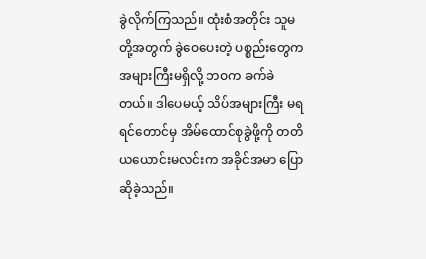ခွဲလိုက်ကြသည်။ ထုံးစံအတိုင်း သူမတို့အတွက် ခွဲဝေပေးတဲ့ ပစ္စည်းတွေက အများကြီးမရှိလို့ ဘဝက ခက်ခဲတယ်။ ဒါပေမယ့် သိပ်အများကြီး မရရင်တောင်မှ အိမ်ထောင်စုခွဲဖို့ကို တတိယယောင်းမလင်းက အခိုင်အမာ ပြောဆိုခဲ့သည်။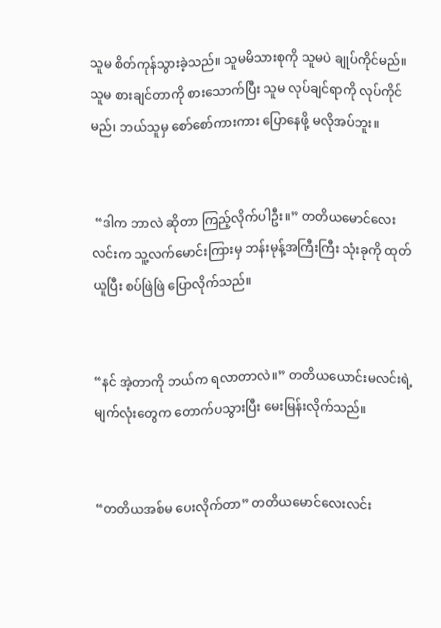သူမ စိတ်ကုန်သွားခဲ့သည်။ သူမမိသားစုကို သူမပဲ ချုပ်ကိုင်မည်။ သူမ စားချင်တာကို စားသောက်ပြီး သူမ လုပ်ချင်ရာကို လုပ်ကိုင်မည်၊ ဘယ်သူမှ စော်စော်ကားကား ပြောနေဖို့ မလိုအပ်ဘူး။


 “ဒါက ဘာလဲ ဆိုတာ ကြည့်လိုက်ပါဦး။” တတိယမောင်လေးလင်းက သူ့လက်မောင်းကြားမှ ဘန်းမုန့်အကြီးကြီး သုံးခုကို ထုတ်ယူပြီး စပ်ဖြဲဖြဲ ပြောလိုက်သည်။


“နင် အဲ့တာကို ဘယ်က ရလာတာလဲ။” တတိယယောင်းမလင်းရဲ့ မျက်လုံးတွေက တောက်ပသွားပြီး မေးမြန်းလိုက်သည်။


“တတိယအစ်မ ပေးလိုက်တာ” တတိယမောင်လေးလင်း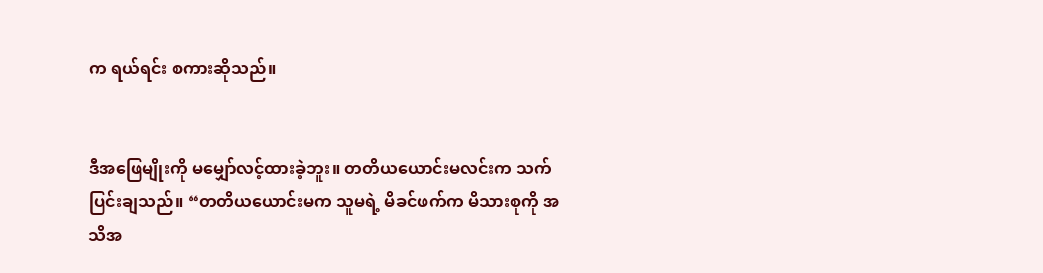က ရယ်ရင်း စကားဆိုသည်။


ဒီအဖြေမျိုးကို မမျှော်လင့်ထားခဲ့ဘူး။ တတိယယောင်းမလင်းက သက်ပြင်းချသည်။ “တတိယယောင်းမက သူမရဲ့ မိခင်ဖက်က မိသားစုကို အသိအ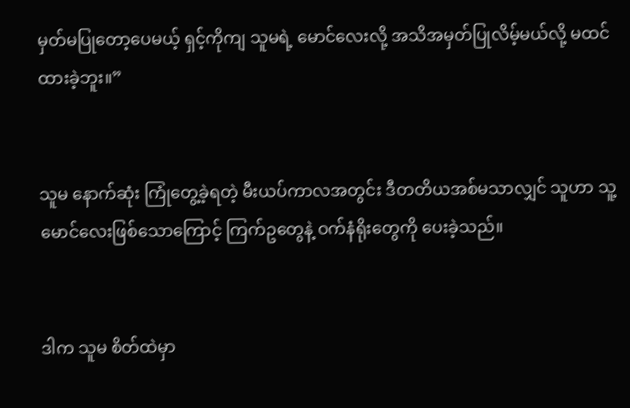မှတ်မပြုတော့ပေမယ့် ရှင့်ကိုကျ သူမရဲ့ မောင်လေးလို့ အသိအမှတ်ပြုလိမ့်မယ်လို့ မထင်ထားခဲ့ဘူး။”


သူမ နောက်ဆုံး ကြုံတွေ့ခဲ့ရတဲ့ မီးယပ်ကာလအတွင်း ဒီတတိယအစ်မသာလျှင် သူဟာ သူ့မောင်လေးဖြစ်သောကြောင့် ကြက်ဥတွေနဲ့ ဝက်နံရိုးတွေကို ပေးခဲ့သည်။


ဒါက သူမ စိတ်ထဲမှာ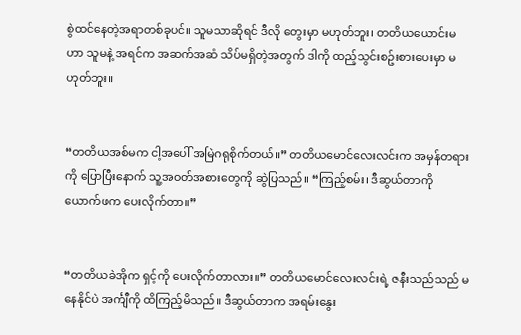စွဲထင်နေတဲ့အရာတစ်ခုပင်။ သူမသာဆိုရင် ဒီလို တွေးမှာ မဟုတ်ဘူး၊ တတိယယောင်းမဟာ သူမနဲ့ အရင်က အဆက်အဆံ သိပ်မရှိတဲ့အတွက် ဒါကို ထည့်သွင်းစဥ်းစားပေးမှာ မဟုတ်ဘူး။


“တတိယအစ်မက ငါ့အပေါ် အမြဲဂရုစိုက်တယ်။” တတိယမောင်လေးလင်းက အမှန်တရားကို ပြောပြီးနောက် သူ့အဝတ်အစားတွေကို ဆွဲပြသည်။ “ကြည့်စမ်း၊ ဒီဆွယ်တာကို ယောက်ဖက ပေးလိုက်တာ။”


“တတိယခဲအိုက ရှင့်ကို ပေးလိုက်တာလား။” တတိယမောင်လေးလင်းရဲ့ ဇနီးသည်သည် မနေနိုင်ပဲ အင်္ကျီကို ထိကြည့်မိသည်။ ဒီဆွယ်တာက အရမ်းနွေး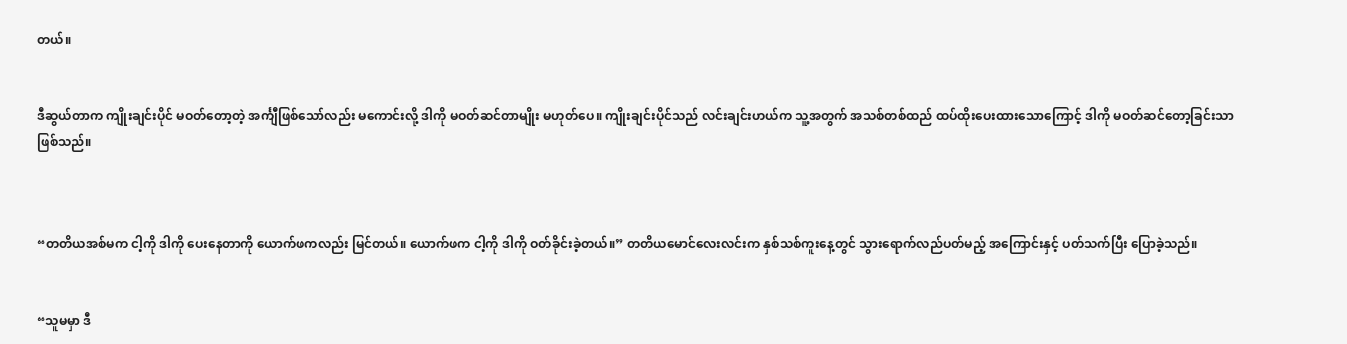တယ်။


ဒီဆွယ်တာက ကျိုးချင်းပိုင် မဝတ်တော့တဲ့ အင်္ကျီဖြစ်သော်လည်း မကောင်းလို့ ဒါကို မဝတ်ဆင်တာမျိုး မဟုတ်ပေ။ ကျိုးချင်းပိုင်သည် လင်းချင်းဟယ်က သူ့အတွက် အသစ်တစ်ထည် ထပ်ထိုးပေးထားသောကြောင့် ဒါကို မဝတ်ဆင်တော့ခြင်းသာ ဖြစ်သည်။



“တတိယအစ်မက ငါ့ကို ဒါကို ပေးနေတာကို ယောက်ဖကလည်း မြင်တယ်။ ယောက်ဖက ငါ့ကို ဒါကို ဝတ်ခိုင်းခဲ့တယ်။” တတိယမောင်လေးလင်းက နှစ်သစ်ကူးနေ့တွင် သွားရောက်လည်ပတ်မည့် အကြောင်းနှင့် ပတ်သက်ပြီး ပြောခဲ့သည်။


“သူမမှာ ဒီ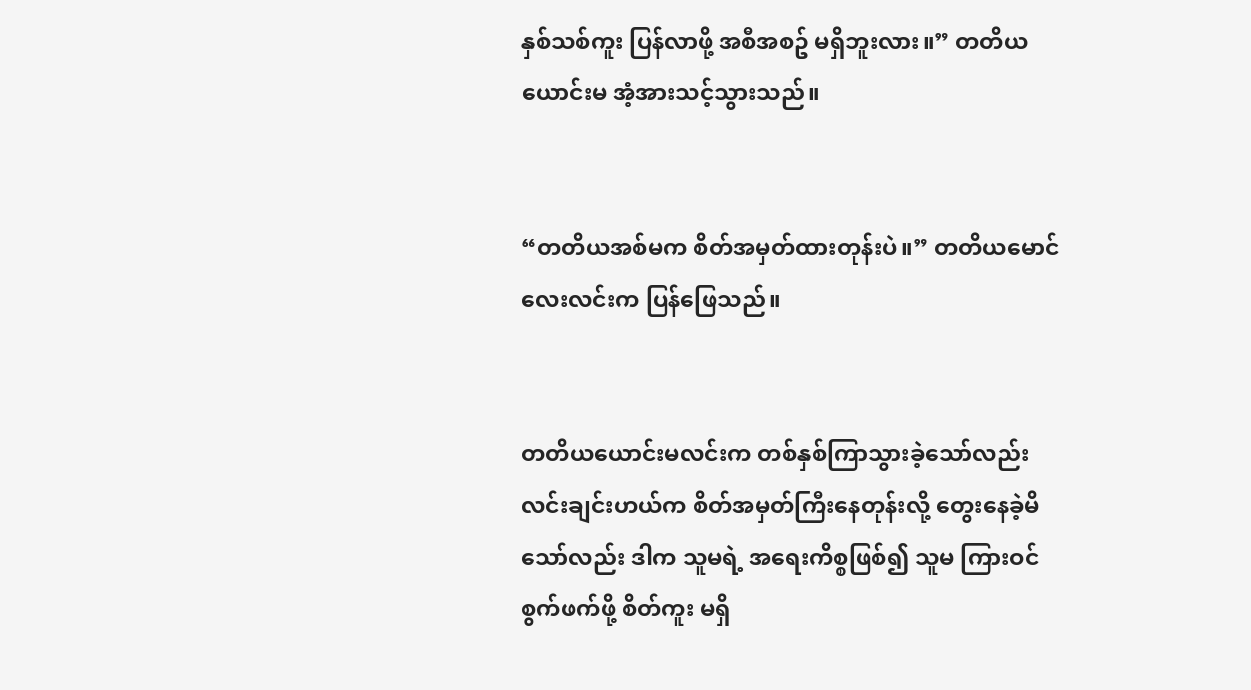နှစ်သစ်ကူး ပြန်လာဖို့ အစီအစဥ် မရှိဘူးလား။” တတိယယောင်းမ အံ့အားသင့်သွားသည်။


“တတိယအစ်မက စိတ်အမှတ်ထားတုန်းပဲ။” တတိယမောင်လေးလင်းက ပြန်ဖြေသည်။


တတိယယောင်းမလင်းက တစ်နှစ်ကြာသွားခဲ့သော်လည်း လင်းချင်းဟယ်က စိတ်အမှတ်ကြီးနေတုန်းလို့ တွေးနေခဲ့မိသော်လည်း ဒါက သူမရဲ့ အရေးကိစ္စဖြစ်၍ သူမ ကြားဝင်စွက်ဖက်ဖို့ စိတ်ကူး မရှိ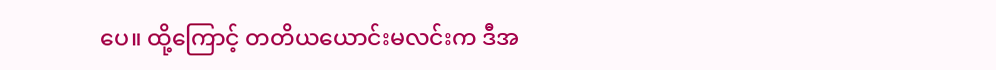ပေ။ ထို့ကြောင့် တတိယယောင်းမလင်းက ဒီအ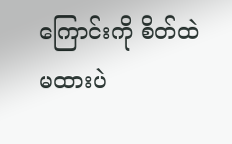ကြောင်းကို စိတ်ထဲမထားပဲ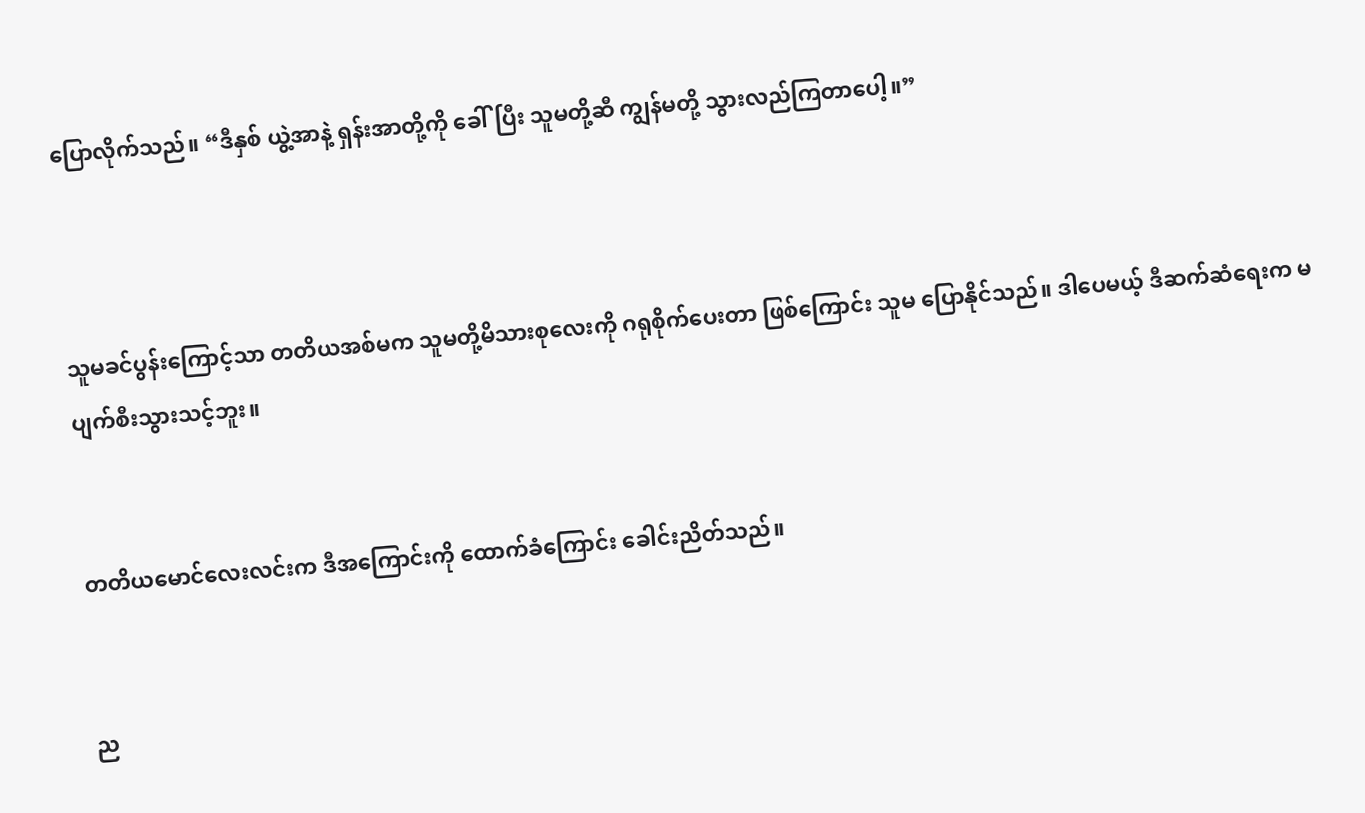ပြောလိုက်သည်။ “ဒီနှစ် ယွဲ့အာနဲ့ ရှန်းအာတို့ကို ခေါ်ပြီး သူမတို့ဆီ ကျွန်မတို့ သွားလည်ကြတာပေါ့။”



သူမခင်ပွန်းကြောင့်သာ တတိယအစ်မက သူမတို့မိသားစုလေးကို ဂရုစိုက်ပေးတာ ဖြစ်ကြောင်း သူမ ပြောနိုင်သည်။ ဒါပေမယ့် ဒီဆက်ဆံရေးက မပျက်စီးသွားသင့်ဘူး။


တတိယမောင်လေးလင်းက ဒီအကြောင်းကို ထောက်ခံကြောင်း ခေါင်းညိတ်သည်။


ည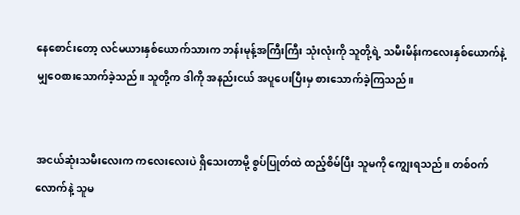နေစောင်းတော့ လင်မယားနှစ်ယောက်သားက ဘန်းမုန့်အကြီးကြီး သုံးလုံးကို သူတို့ရဲ့ သမီးမိန်းကလေးနှစ်‌ယောက်နဲ့ မျှဝေစားသောက်ခဲ့သည်။ သူတို့က ဒါကို အနည်းငယ် အပူပေးပြီးမှ စားသောက်ခဲ့ကြသည်။


အငယ်ဆုံးသမီးလေးက ကလေးလေးပဲ ရှိသေးတာမို့ စွပ်ပြုတ်ထဲ ထည့်စိမ်ပြီး သူမကို ကျွေးရသည်။ တစ်ဝက်လောက်နဲ့ သူမ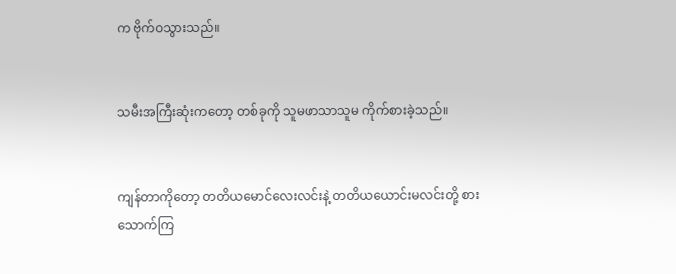က ဗိုက်ဝသွားသည်။


သမီးအကြီးဆုံးကတော့ တစ်ခုကို သူမဖာသာသူမ ကိုက်စားခဲ့သည်။


ကျန်တာကိုတော့ တတိယမောင်လေးလင်းနဲ့ တတိယယောင်းမလင်းတို့ စားသောက်ကြ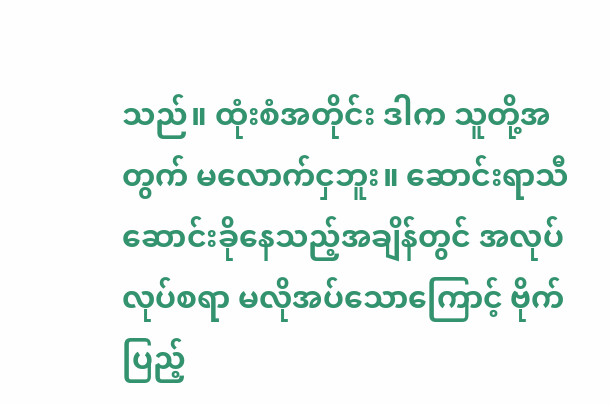သည်။ ထုံးစံအတိုင်း ဒါက သူတို့အတွက် မလောက်ငှဘူး။ ဆောင်းရာသီ ဆောင်းခိုနေသည့်အချိန်တွင် အလုပ်လုပ်စရာ မလိုအပ်သောကြောင့် ဗိုက်ပြည့်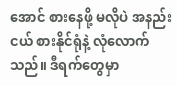အောင် စားနေဖို့ မလိုပဲ အနည်းငယ် စားနိုင်ရုံနဲ့ လုံလောက်သည်။ ဒီရက်တွေမှာ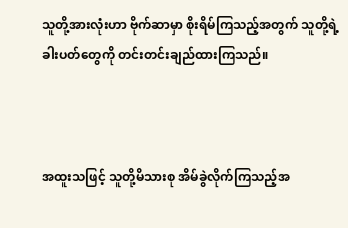သူတို့အားလုံးဟာ ဗိုက်ဆာမှာ စိုးရိမ်ကြသည့်အတွက် သူတို့ရဲ့ခါးပတ်တွေကို တင်းတင်းချည်ထားကြသည်။



အထူးသဖြင့် သူတို့မိသားစု အိမ်ခွဲလိုက်ကြသည့်အ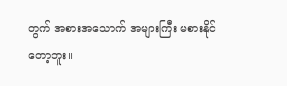တွက် အစားအသောက် အများကြီး မစားနိုင်တော့ဘူး။